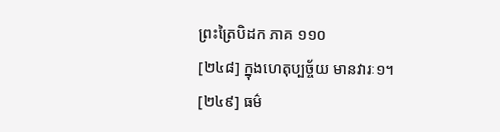ព្រះត្រៃបិដក ភាគ ១១០
[២៤៨] ក្នុងហេតុប្បច្ច័យ មានវារៈ១។
[២៤៩] ធម៌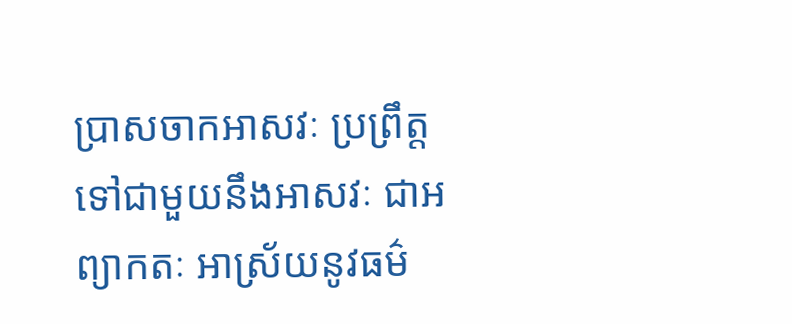ប្រាសចាកអាសវៈ ប្រព្រឹត្តទៅជាមួយនឹងអាសវៈ ជាអព្យាកតៈ អាស្រ័យនូវធម៌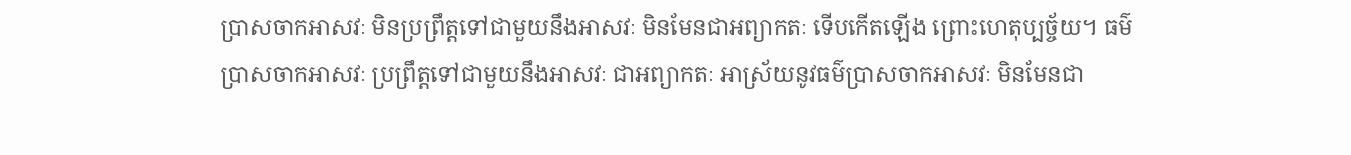ប្រាសចាកអាសវៈ មិនប្រព្រឹត្តទៅជាមួយនឹងអាសវៈ មិនមែនជាអព្យាកតៈ ទើបកើតឡើង ព្រោះហេតុប្បច្ច័យ។ ធម៌ប្រាសចាកអាសវៈ ប្រព្រឹត្តទៅជាមួយនឹងអាសវៈ ជាអព្យាកតៈ អាស្រ័យនូវធម៌ប្រាសចាកអាសវៈ មិនមែនជា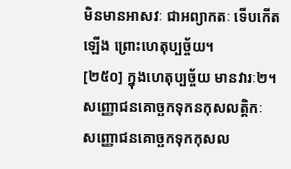មិនមានអាសវៈ ជាអព្យាកតៈ ទើបកើតឡើង ព្រោះហេតុប្បច្ច័យ។
[២៥០] ក្នុងហេតុប្បច្ច័យ មានវារៈ២។
សញ្ញោជនគោច្ឆកទុកនកុសលត្តិកៈ
សញ្ញោជនគោច្ឆកទុកកុសល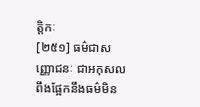ត្តិកៈ
[២៥១] ធម៌ជាសញ្ញោជនៈ ជាអកុសល ពឹងផ្អែកនឹងធម៌មិន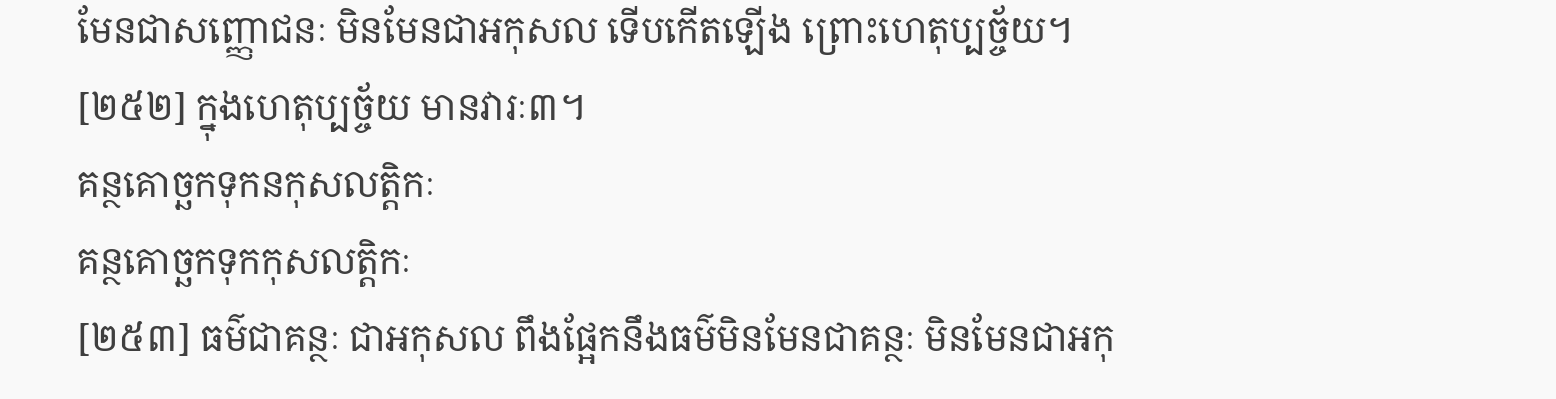មែនជាសញ្ញោជនៈ មិនមែនជាអកុសល ទើបកើតឡើង ព្រោះហេតុប្បច្ច័យ។
[២៥២] ក្នុងហេតុប្បច្ច័យ មានវារៈ៣។
គន្ថគោច្ឆកទុកនកុសលត្តិកៈ
គន្ថគោច្ឆកទុកកុសលត្តិកៈ
[២៥៣] ធម៌ជាគន្ថៈ ជាអកុសល ពឹងផ្អែកនឹងធម៌មិនមែនជាគន្ថៈ មិនមែនជាអកុ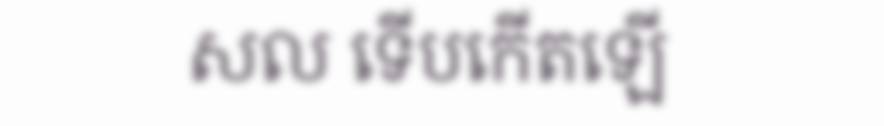សល ទើបកើតឡើ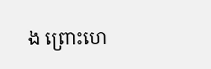ង ព្រោះហេ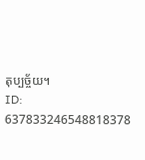តុប្បច្ច័យ។
ID: 637833246548818378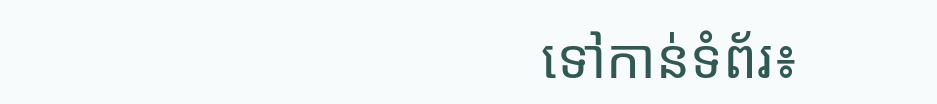ទៅកាន់ទំព័រ៖